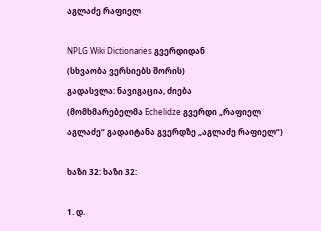აგლაძე რაფიელ

NPLG Wiki Dictionaries გვერდიდან
(სხვაობა ვერსიებს შორის)
გადასვლა: ნავიგაცია, ძიება
(მომხმარებელმა Echelidze გვერდი „რაფიელ აგლაძე“ გადაიტანა გვერდზე „აგლაძე რაფიელ“)

ხაზი 32: ხაზი 32:

1. დ.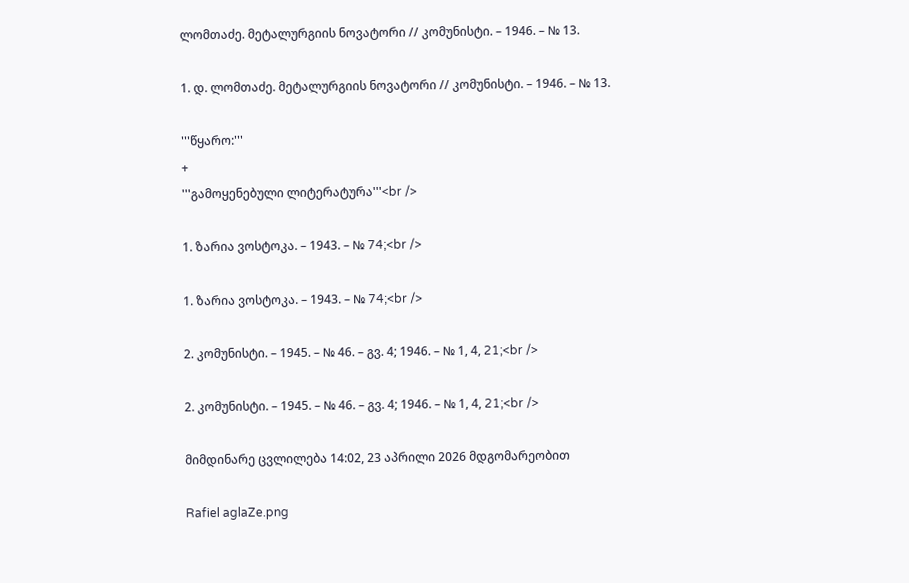ლომთაძე. მეტალურგიის ნოვატორი // კომუნისტი. – 1946. – № 13.

1. დ. ლომთაძე. მეტალურგიის ნოვატორი // კომუნისტი. – 1946. – № 13.

'''წყარო:'''
+
'''გამოყენებული ლიტერატურა'''<br />

1. ზარია ვოსტოკა. – 1943. – № 74;<br />

1. ზარია ვოსტოკა. – 1943. – № 74;<br />

2. კომუნისტი. – 1945. – № 46. – გვ. 4; 1946. – № 1, 4, 21;<br />

2. კომუნისტი. – 1945. – № 46. – გვ. 4; 1946. – № 1, 4, 21;<br />

მიმდინარე ცვლილება 14:02, 23 აპრილი 2026 მდგომარეობით

Rafiel aglaZe.png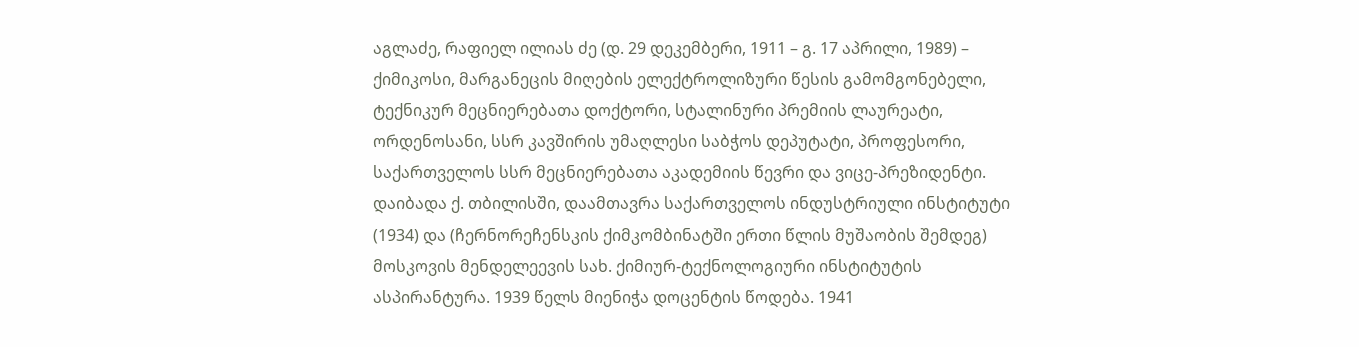აგლაძე, რაფიელ ილიას ძე (დ. 29 დეკემბერი, 1911 – გ. 17 აპრილი, 1989) – ქიმიკოსი, მარგანეცის მიღების ელექტროლიზური წესის გამომგონებელი, ტექნიკურ მეცნიერებათა დოქტორი, სტალინური პრემიის ლაურეატი, ორდენოსანი, სსრ კავშირის უმაღლესი საბჭოს დეპუტატი, პროფესორი, საქართველოს სსრ მეცნიერებათა აკადემიის წევრი და ვიცე-პრეზიდენტი. დაიბადა ქ. თბილისში, დაამთავრა საქართველოს ინდუსტრიული ინსტიტუტი (1934) და (ჩერნორეჩენსკის ქიმკომბინატში ერთი წლის მუშაობის შემდეგ) მოსკოვის მენდელეევის სახ. ქიმიურ-ტექნოლოგიური ინსტიტუტის ასპირანტურა. 1939 წელს მიენიჭა დოცენტის წოდება. 1941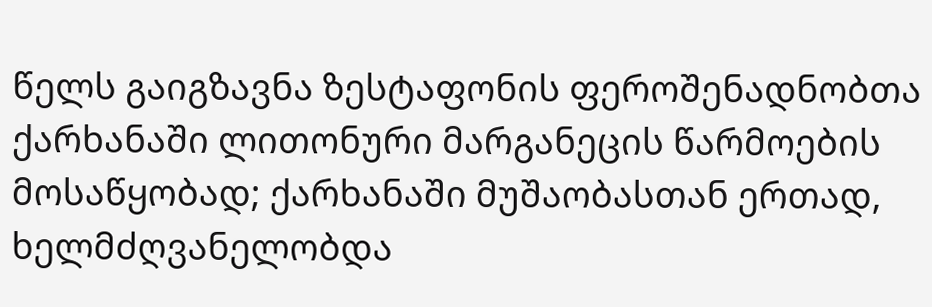წელს გაიგზავნა ზესტაფონის ფეროშენადნობთა ქარხანაში ლითონური მარგანეცის წარმოების მოსაწყობად; ქარხანაში მუშაობასთან ერთად, ხელმძღვანელობდა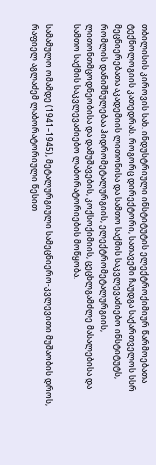თბილისის კიროვის სახ. ინდუსტრიული ინსტიტუტის ელექტროქიმიურ წარმოებათა ტექნოლოგიის კათედრას. როგორც დირექტორი, სათავეში ჩაუდგა საქართველოს სსრ მეცნიერებათა აკადემიის ლითონისა და სამთო საქმის საკვლევაძიებო ინსტიტუტს, რომლის დანიშნულებაა ჰიდრომეტალურგიის, ელექტრომეტალურგიის, ლითონთმცოდნეობისა და დამუშავების, კოქსოქიმიის, ცეცხლგამძლე მასალებისა და სამთო საქმის საკვლევაძიებო ლაბორატორიების მოწყობა.

სამამულო ომამდე (1941–1945), მეტალურგიული სამეცნიერო-კვლევითი მუშაობის დროს, რაფიელ აგლაძემ ლაბორატორიული წესით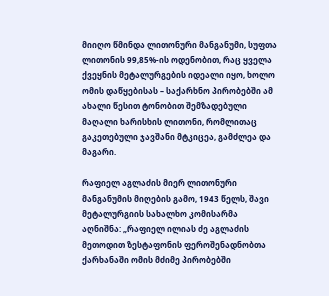მიიღო წმინდა ლითონური მანგანუმი, სუფთა ლითონის 99,85%-ის ოდენობით, რაც ყველა ქვეყნის მეტალურგების იდეალი იყო, ხოლო ომის დაწყებისას – საქარხნო პირობებში ამ ახალი წესით ტონობით შემზადებული მაღალი ხარისხის ლითონი, რომლითაც გაკეთებული ჯავშანი მტკიცეა, გამძლეა და მაგარი.

რაფიელ აგლაძის მიერ ლითონური მანგანუმის მიღების გამო, 1943 წელს, შავი მეტალურგიის სახალხო კომისარმა აღნიშნა: „რაფიელ ილიას ძე აგლაძის მეთოდით ზესტაფონის ფეროშენადნობთა ქარხანაში ომის მძიმე პირობებში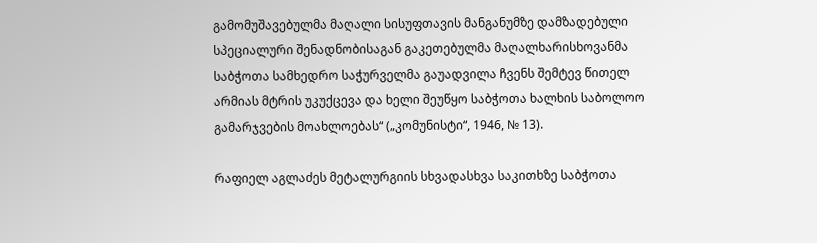გამომუშავებულმა მაღალი სისუფთავის მანგანუმზე დამზადებული სპეციალური შენადნობისაგან გაკეთებულმა მაღალხარისხოვანმა საბჭოთა სამხედრო საჭურველმა გაუადვილა ჩვენს შემტევ წითელ არმიას მტრის უკუქცევა და ხელი შეუწყო საბჭოთა ხალხის საბოლოო გამარჯვების მოახლოებას“ („კომუნისტი“, 1946, № 13).

რაფიელ აგლაძეს მეტალურგიის სხვადასხვა საკითხზე საბჭოთა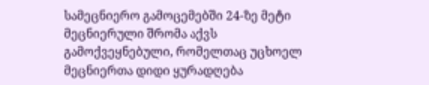სამეცნიერო გამოცემებში 24-ზე მეტი მეცნიერული შრომა აქვს გამოქვეყნებული, რომელთაც უცხოელ მეცნიერთა დიდი ყურადღება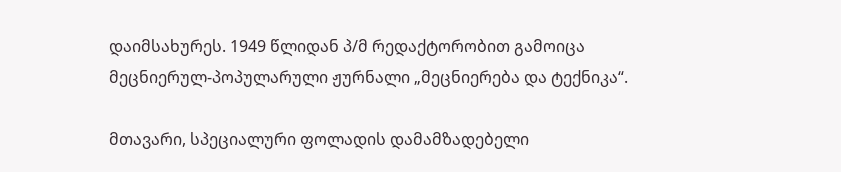დაიმსახურეს. 1949 წლიდან პ/მ რედაქტორობით გამოიცა მეცნიერულ-პოპულარული ჟურნალი „მეცნიერება და ტექნიკა“.

მთავარი, სპეციალური ფოლადის დამამზადებელი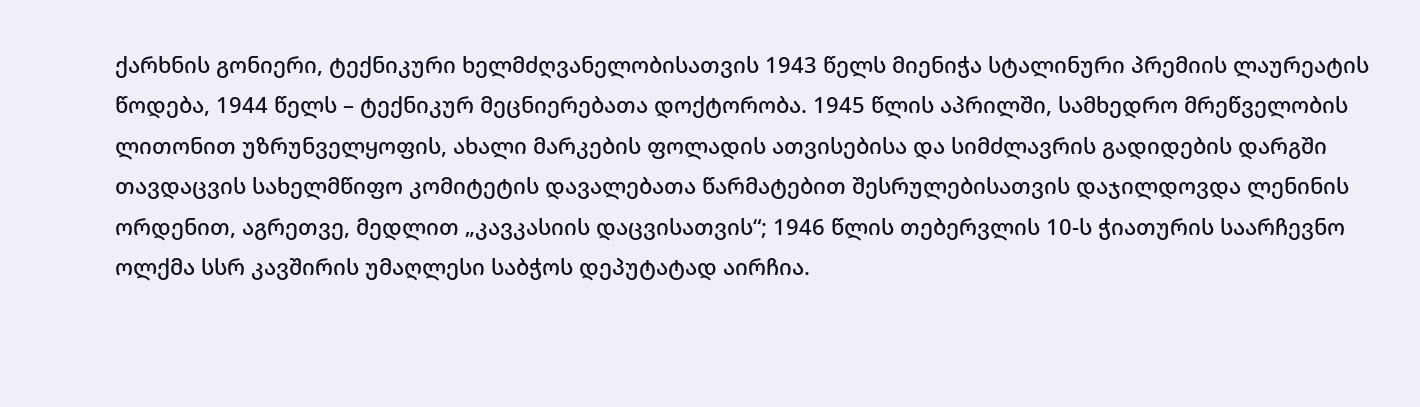ქარხნის გონიერი, ტექნიკური ხელმძღვანელობისათვის 1943 წელს მიენიჭა სტალინური პრემიის ლაურეატის წოდება, 1944 წელს – ტექნიკურ მეცნიერებათა დოქტორობა. 1945 წლის აპრილში, სამხედრო მრეწველობის ლითონით უზრუნველყოფის, ახალი მარკების ფოლადის ათვისებისა და სიმძლავრის გადიდების დარგში თავდაცვის სახელმწიფო კომიტეტის დავალებათა წარმატებით შესრულებისათვის დაჯილდოვდა ლენინის ორდენით, აგრეთვე, მედლით „კავკასიის დაცვისათვის“; 1946 წლის თებერვლის 10-ს ჭიათურის საარჩევნო ოლქმა სსრ კავშირის უმაღლესი საბჭოს დეპუტატად აირჩია.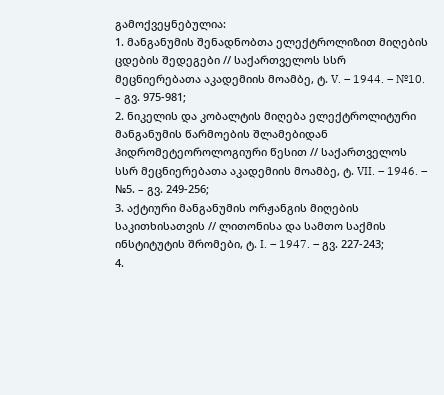გამოქვეყნებულია:
1. მანგანუმის შენადნობთა ელექტროლიზით მიღების ცდების შედეგები // საქართველოს სსრ მეცნიერებათა აკადემიის მოამბე, ტ. V. – 1944. – №10. – გვ. 975-981;
2. ნიკელის და კობალტის მიღება ელექტროლიტური მანგანუმის წარმოების შლამებიდან ჰიდრომეტეოროლოგიური წესით // საქართველოს სსრ მეცნიერებათა აკადემიის მოამბე, ტ. VII. – 1946. – №5. – გვ. 249-256;
3. აქტიური მანგანუმის ორჟანგის მიღების საკითხისათვის // ლითონისა და სამთო საქმის ინსტიტუტის შრომები, ტ. I. – 1947. – გვ. 227-243;
4.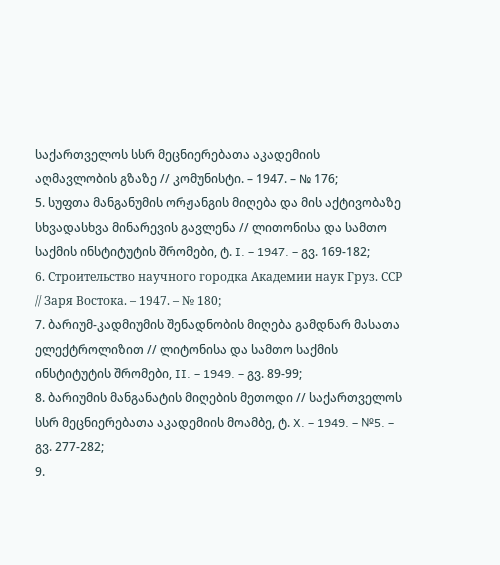საქართველოს სსრ მეცნიერებათა აკადემიის აღმავლობის გზაზე // კომუნისტი. – 1947. – № 176;
5. სუფთა მანგანუმის ორჟანგის მიღება და მის აქტივობაზე სხვადასხვა მინარევის გავლენა // ლითონისა და სამთო საქმის ინსტიტუტის შრომები, ტ. I. – 1947. – გვ. 169-182;
6. Строительство научного городка Академии наук Груз. ССР // Заря Востока. – 1947. – № 180;
7. ბარიუმ-კადმიუმის შენადნობის მიღება გამდნარ მასათა ელექტროლიზით // ლიტონისა და სამთო საქმის ინსტიტუტის შრომები, II. – 1949. – გვ. 89-99;
8. ბარიუმის მანგანატის მიღების მეთოდი // საქართველოს სსრ მეცნიერებათა აკადემიის მოამბე, ტ. X. – 1949. – №5. – გვ. 277-282;
9.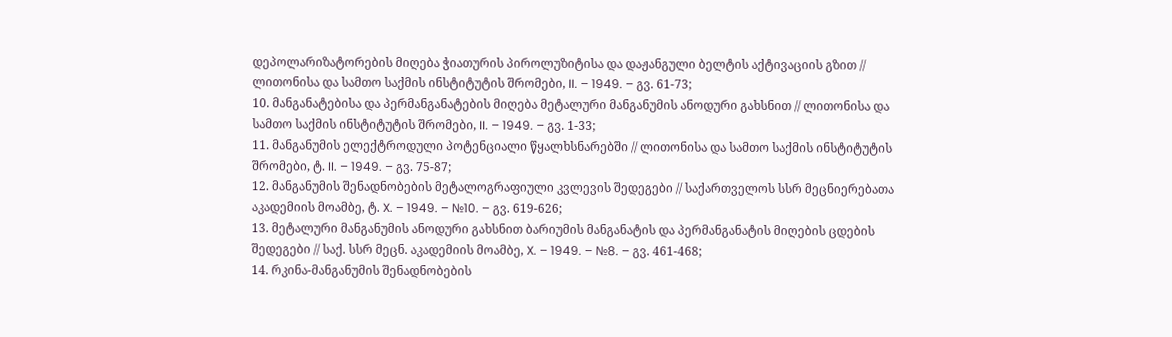დეპოლარიზატორების მიღება ჭიათურის პიროლუზიტისა და დაჟანგული ბელტის აქტივაციის გზით // ლითონისა და სამთო საქმის ინსტიტუტის შრომები, II. – 1949. – გვ. 61-73;
10. მანგანატებისა და პერმანგანატების მიღება მეტალური მანგანუმის ანოდური გახსნით // ლითონისა და სამთო საქმის ინსტიტუტის შრომები, II. – 1949. – გვ. 1-33;
11. მანგანუმის ელექტროდული პოტენციალი წყალხსნარებში // ლითონისა და სამთო საქმის ინსტიტუტის შრომები, ტ. II. – 1949. – გვ. 75-87;
12. მანგანუმის შენადნობების მეტალოგრაფიული კვლევის შედეგები // საქართველოს სსრ მეცნიერებათა აკადემიის მოამბე, ტ. X. – 1949. – №10. – გვ. 619-626;
13. მეტალური მანგანუმის ანოდური გახსნით ბარიუმის მანგანატის და პერმანგანატის მიღების ცდების შედეგები // საქ. სსრ მეცნ. აკადემიის მოამბე, X. – 1949. – №8. – გვ. 461-468;
14. რკინა-მანგანუმის შენადნობების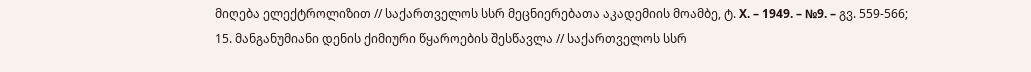მიღება ელექტროლიზით // საქართველოს სსრ მეცნიერებათა აკადემიის მოამბე, ტ. X. – 1949. – №9. – გვ. 559-566;
15. მანგანუმიანი დენის ქიმიური წყაროების შესწავლა // საქართველოს სსრ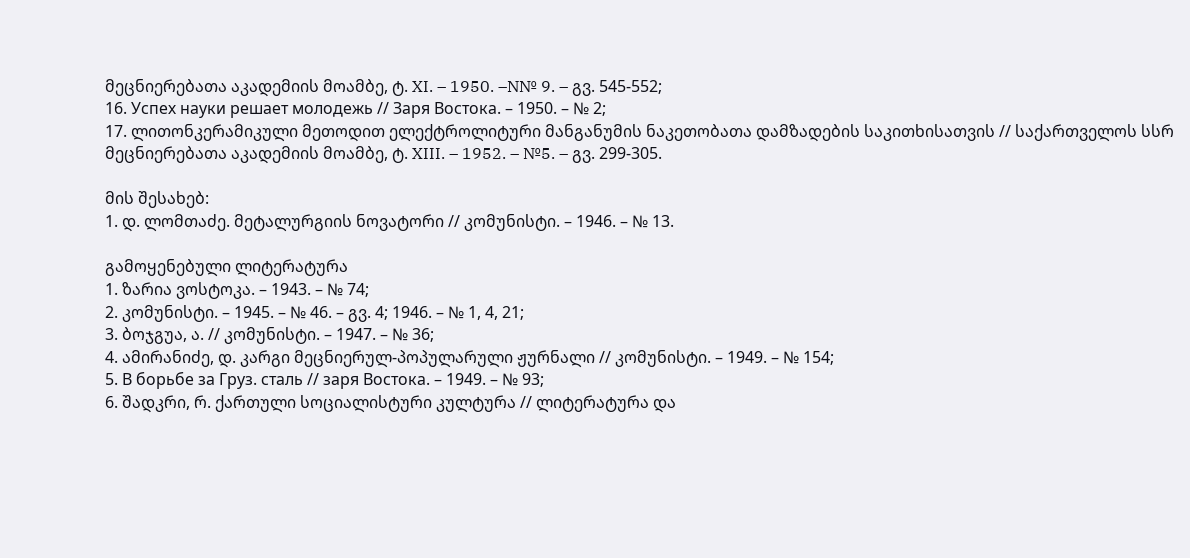მეცნიერებათა აკადემიის მოამბე, ტ. XI. – 1950. –N№ 9. – გვ. 545-552;
16. Успех науки решает молодежь // Заря Востока. – 1950. – № 2;
17. ლითონკერამიკული მეთოდით ელექტროლიტური მანგანუმის ნაკეთობათა დამზადების საკითხისათვის // საქართველოს სსრ მეცნიერებათა აკადემიის მოამბე, ტ. XIII. – 1952. – №5. – გვ. 299-305.

მის შესახებ:
1. დ. ლომთაძე. მეტალურგიის ნოვატორი // კომუნისტი. – 1946. – № 13.

გამოყენებული ლიტერატურა
1. ზარია ვოსტოკა. – 1943. – № 74;
2. კომუნისტი. – 1945. – № 46. – გვ. 4; 1946. – № 1, 4, 21;
3. ბოჯგუა, ა. // კომუნისტი. – 1947. – № 36;
4. ამირანიძე, დ. კარგი მეცნიერულ-პოპულარული ჟურნალი // კომუნისტი. – 1949. – № 154;
5. В борьбе за Груз. сталь // заря Востока. – 1949. – № 93;
6. შადკრი, რ. ქართული სოციალისტური კულტურა // ლიტერატურა და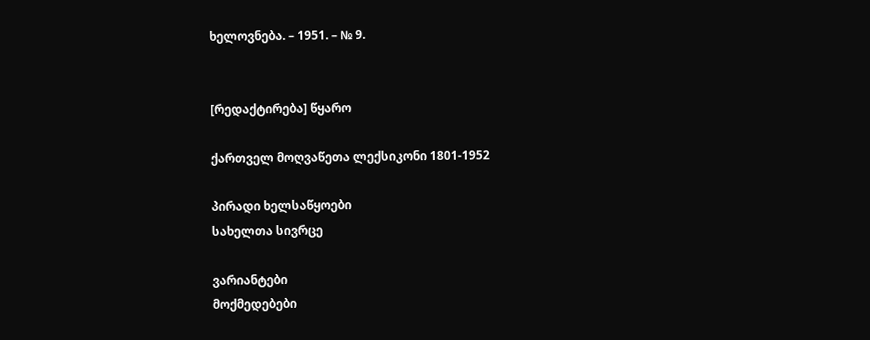ხელოვნება. – 1951. – № 9.


[რედაქტირება] წყარო

ქართველ მოღვაწეთა ლექსიკონი 1801-1952

პირადი ხელსაწყოები
სახელთა სივრცე

ვარიანტები
მოქმედებები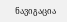ნავიგაცია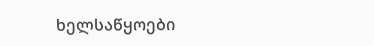ხელსაწყოები